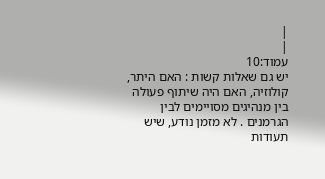|
|
עמוד:10
יש גם שאלות קשות : האם היתר, קולוזיה, האם היה שיתוף פעולה בין מנהיגים מסויימים לבין הגרמנים . לא מזמן נודע, שיש תעודות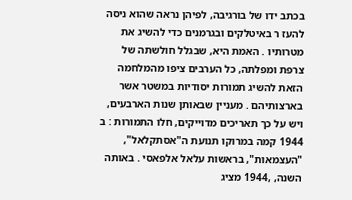בכתב ידו של בורגיבה, לפיהן נראה שהוא ניסה להעז ר באיטלקים ובגרמנים כדי להשיג את מטרותיו . האמת היא, שבגלל חולשתה של צרפת ומפלתה, כל הערבים ציפו מהמלחמה הזאת להשיג תמורות יסודיות במשטר אשר בארצותיהם . מעניין שבאותן שנות הארבעים, ויש על כך תאריכים מדוייקים, חלו התמורות : ב 1944 קמה במרוקו תנועת ה"אסתקלאל", "העצמאות", בראשות עלאל אלפאסי . באותה השנה, ,1944 מציג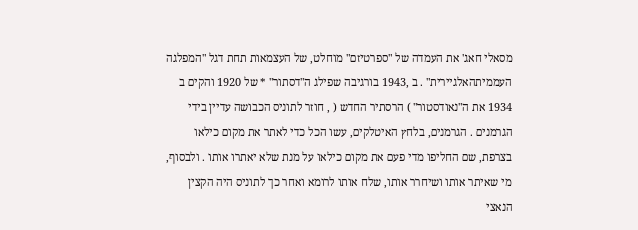מסאלי חאג' את העמדה של "ספרטיזם" מוחלט, של העצמאות תחת דגל "המפלגה העממיתהאלגיירית" . ב ,1943 בורגיבה שפילג ה"דסתור" * של 1920 והקים ב 1934 את ה"נאודסטור" ) הרסתיר החדש ( , חוזר לתוניס הכבושה עדיין בידי הגרמנים . הגרמנים, בלחץ האיטלקים, עשו הכל כדי לאתר את מקום כילאו בצרפת, שם החליפו מדי פעם את מקום כילאו על מנת שלא יאתרו אותו . ולבסוף, מי שאיתר אותו ושיחרר אותו, שלח אותו לרומא ואחר כך לתוניס היה הקצין הנאצי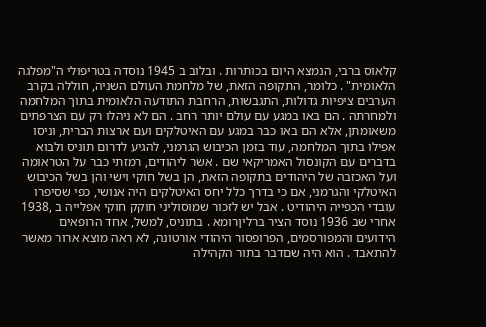קלאוס ברבי, הנמצא היום בכותרות . ובלוב ב 1945 נוסדה בטריפולי ה"מפלגה הלאומית" . כלומר, התקופה הזאת, של מלחמת העולם השניה, חוללה בקרב הערבים ציפיות גדולות, התגבשות, הרחבת התודעה הלאומית בתוך המלחמה ולמחרתה . הם באו במגע עם עולם יותר רחב . הם לא ניהלו רק עם הצרפתים משאומתן, אלא הם באו כבר במגע עם האיטלקים ועם ארצות הברית, וניסו אפילו בתוך המלחמה, עוד בזמן הכיבוש הגרמני, להגיע לדרום תוניס ולבוא בדברים עם הקונסול האמריקאי שם . אשר ליהודים, רמזתי כבר על הטראומה ועל האכזבה של היהודים בתקופה הזאת, הן בשל חוקי וישי והן בשל הכיבוש האיטלקי והגרמני, אם כי בדרך כלל יחס האיטלקים היה אנושי, כפי שסיפרו עובדי הכפייה היהודיט . אבל יש לזכור שמוסוליני חוקק חוקי אפלייה ב ,1938 אחרי שב 1936 נוסד הציר ברליןרומא . בתוניס, למשל, אחד הרופאים הידועים והמפורסמים, הפרופסור היהודי אורטונה, לא ראה מוצא ארור מאשר להתאבד . הוא היה שםדבר בתור הקהילה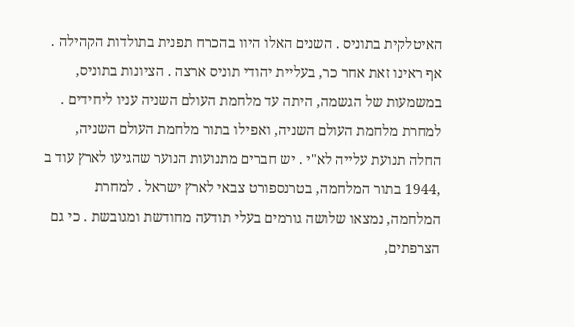האיטלקית בתוניס . השנים האלו היוו בהכרח תפנית בתולדות הקהילה . אף ראינו זאת אחר כר, בעליית יהודי תוניס ארצה . הציונות בתוניס, במשמעות של הגשמה, היתה עד מלחמת העולם השניה עניו ליחידים . למחרת מלחמת העולם השניה, ואפילו בתור מלחמת העולם השניה, החלה תנועת עלייה לא"י . יש חברים מתנועות הנוער שהגיעו לארץ עוד ב ,1944 בתור המלחמה, בטרנספורט צבאי לארץ ישראל . למחרת המלחמה, נמצאו שלושה גורמים בעלי תודעה מחודשת ומגובשת . כי גם הצרפתים,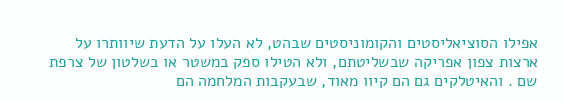אפילו הסוציאליסטים והקומוניסטים שבהט, לא העלו על הדעת שיוותרו על ארצות צפון אפריקה שבשליטתם, ולא הטילו ספק במשטר או בשלטון של צרפת שם . והאיטלקים גם הם קיוו מאוד, שבעקבות המלחמה הם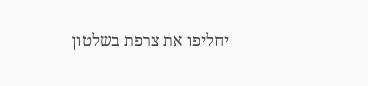יחליפו את צרפת בשלטון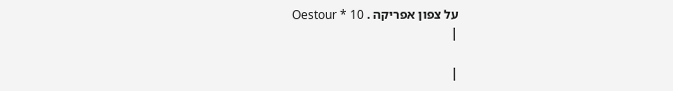על צפון אפריקה . Oestour * 10
|

|